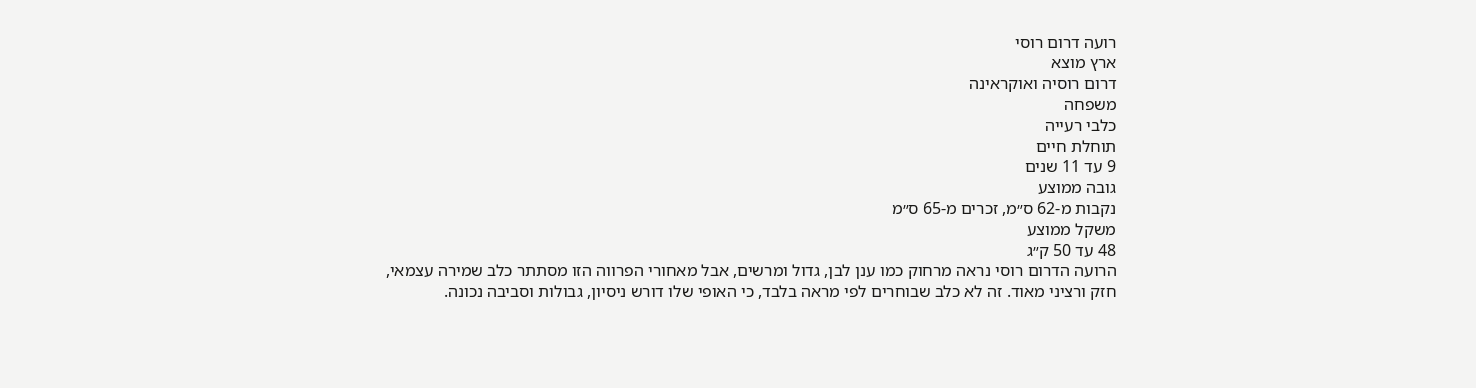רועה דרום רוסי
ארץ מוצא
דרום רוסיה ואוקראינה
משפחה
כלבי רעייה
תוחלת חיים
9 עד 11 שנים
גובה ממוצע
נקבות מ-62 ס״מ, זכרים מ-65 ס״מ
משקל ממוצע
48 עד 50 ק״ג
הרועה הדרום רוסי נראה מרחוק כמו ענן לבן, גדול ומרשים, אבל מאחורי הפרווה הזו מסתתר כלב שמירה עצמאי, חזק ורציני מאוד. זה לא כלב שבוחרים לפי מראה בלבד, כי האופי שלו דורש ניסיון, גבולות וסביבה נכונה.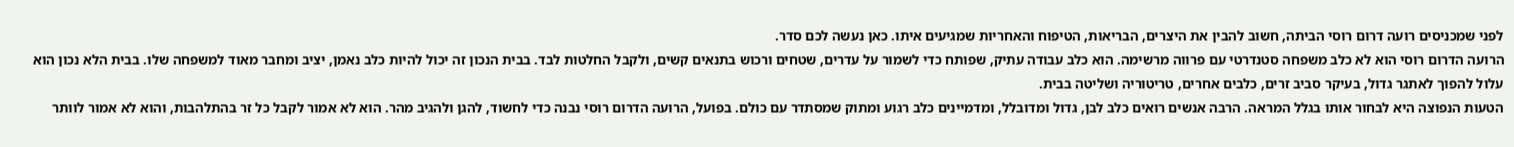לפני שמכניסים רועה דרום רוסי הביתה, חשוב להבין את היצרים, הבריאות, הטיפוח והאחריות שמגיעים איתו. כאן נעשה לכם סדר.
הרועה הדרום רוסי הוא לא כלב משפחה סטנדרטי עם פרווה מרשימה. הוא כלב עבודה עתיק, שפותח כדי לשמור על עדרים, שטחים ורכוש בתנאים קשים, ולקבל החלטות לבד. בבית הנכון זה יכול להיות כלב נאמן, יציב ומחבר מאוד למשפחה שלו. בבית הלא נכון הוא עלול להפוך לאתגר גדול, בעיקר סביב זרים, כלבים אחרים, טריטוריה ושליטה בבית.
הטעות הנפוצה היא לבחור אותו בגלל המראה. הרבה אנשים רואים כלב לבן, גדול ומדובלל, ומדמיינים כלב רגוע ומתוק שמסתדר עם כולם. בפועל, הרועה הדרום רוסי נבנה כדי לחשוד, להגן ולהגיב מהר. הוא לא אמור לקבל כל זר בהתלהבות, והוא לא אמור לוותר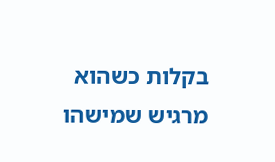בקלות כשהוא מרגיש שמישהו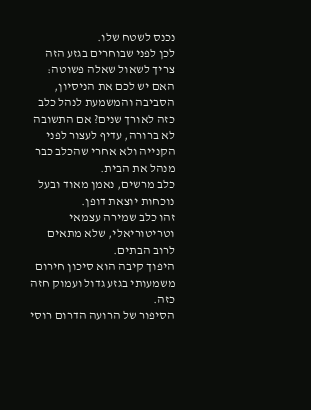נכנס לשטח שלו.
לכן לפני שבוחרים בגזע הזה צריך לשאול שאלה פשוטה: האם יש לכם את הניסיון, הסביבה והמשמעת לנהל כלב כזה לאורך שנים? אם התשובה לא ברורה, עדיף לעצור לפני הקנייה ולא אחרי שהכלב כבר מנהל את הבית.
כלב מרשים, נאמן מאוד ובעל נוכחות יוצאת דופן.
זהו כלב שמירה עצמאי וטריטוריאלי, שלא מתאים לרוב הבתים.
היפוך קיבה הוא סיכון חירום משמעותי בגזע גדול ועמוק חזה כזה.
הסיפור של הרועה הדרום רוסי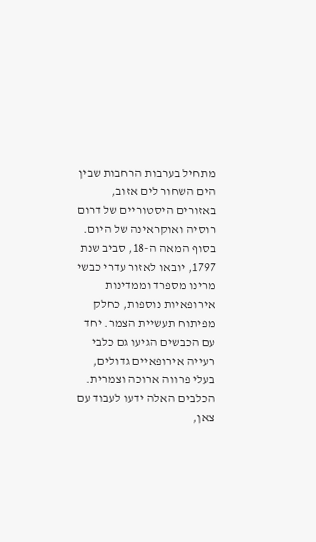מתחיל בערבות הרחבות שבין הים השחור לים אזוב, באזורים היסטוריים של דרום רוסיה ואוקראינה של היום. בסוף המאה ה-18, סביב שנת 1797, יובאו לאזור עדרי כבשי מרינו מספרד וממדינות אירופאיות נוספות, כחלק מפיתוח תעשיית הצמר. יחד עם הכבשים הגיעו גם כלבי רעייה אירופאיים גדולים, בעלי פרווה ארוכה וצמרית.
הכלבים האלה ידעו לעבוד עם צאן,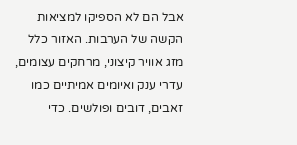אבל הם לא הספיקו למציאות הקשה של הערבות. האזור כלל מזג אוויר קיצוני, מרחקים עצומים, עדרי ענק ואיומים אמיתיים כמו זאבים, דובים ופולשים. כדי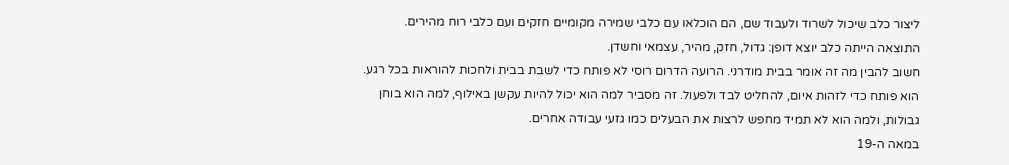ליצור כלב שיכול לשרוד ולעבוד שם, הם הוכלאו עם כלבי שמירה מקומיים חזקים ועם כלבי רוח מהירים. התוצאה הייתה כלב יוצא דופן: גדול, חזק, מהיר, עצמאי וחשדן.
חשוב להבין מה זה אומר בבית מודרני. הרועה הדרום רוסי לא פותח כדי לשבת בבית ולחכות להוראות בכל רגע. הוא פותח כדי לזהות איום, להחליט לבד ולפעול. זה מסביר למה הוא יכול להיות עקשן באילוף, למה הוא בוחן גבולות, ולמה הוא לא תמיד מחפש לרצות את הבעלים כמו גזעי עבודה אחרים.
במאה ה-19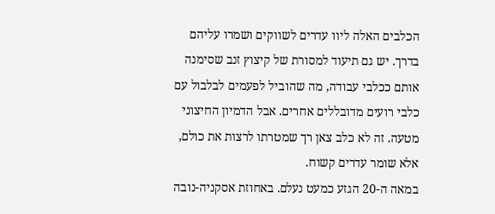הכלבים האלה ליוו עדרים לשווקים ושמרו עליהם בדרך. יש גם תיעוד למסורת של קיצוץ זנב שסימנה אותם ככלבי עבודה, מה שהוביל לפעמים לבלבול עם כלבי רועים מדובללים אחרים. אבל הדמיון החיצוני מטעה. זה לא כלב צאן רך שמטרתו לרצות את כולם, אלא שומר עדרים קשוח.
במאה ה-20 הגזע כמעט נעלם. באחוזת אסקניה-נובה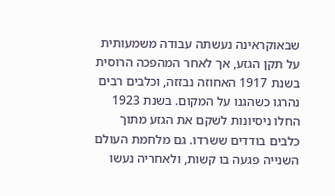שבאוקראינה נעשתה עבודה משמעותית על תקן הגזע, אך לאחר המהפכה הרוסית בשנת 1917 האחוזה נבזזה, וכלבים רבים נהרגו כשהגנו על המקום. בשנת 1923 החלו ניסיונות לשקם את הגזע מתוך כלבים בודדים ששרדו. גם מלחמת העולם השנייה פגעה בו קשות, ולאחריה נעשו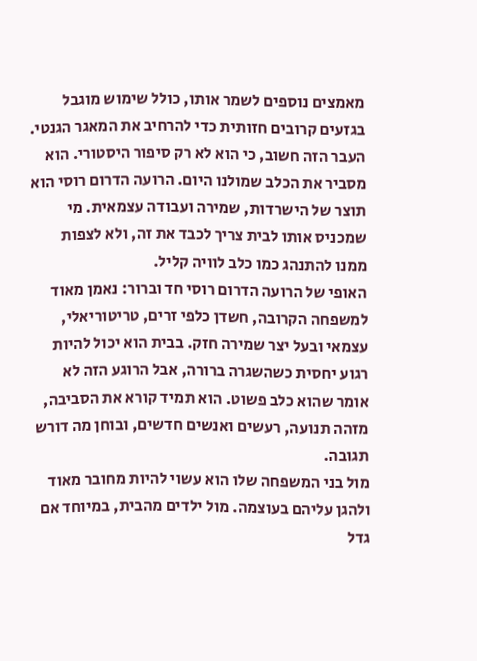מאמצים נוספים לשמר אותו, כולל שימוש מוגבל בגזעים קרובים חזותית כדי להרחיב את המאגר הגנטי.
העבר הזה חשוב, כי הוא לא רק סיפור היסטורי. הוא מסביר את הכלב שמולנו היום. הרועה הדרום רוסי הוא תוצר של הישרדות, שמירה ועבודה עצמאית. מי שמכניס אותו לבית צריך לכבד את זה, ולא לצפות ממנו להתנהג כמו כלב לוויה קליל.
האופי של הרועה הדרום רוסי חד וברור: נאמן מאוד למשפחה הקרובה, חשדן כלפי זרים, טריטוריאלי, עצמאי ובעל יצר שמירה חזק. בבית הוא יכול להיות רגוע יחסית כשהשגרה ברורה, אבל הרוגע הזה לא אומר שהוא כלב פשוט. הוא תמיד קורא את הסביבה, מזהה תנועה, רעשים ואנשים חדשים, ובוחן מה דורש תגובה.
מול בני המשפחה שלו הוא עשוי להיות מחובר מאוד ולהגן עליהם בעוצמה. מול ילדים מהבית, במיוחד אם גדל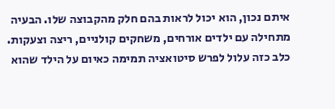איתם נכון, הוא יכול לראות בהם חלק מהקבוצה שלו. הבעיה מתחילה עם ילדים אורחים, משחקים קולניים, ריצה וצעקות. כלב כזה עלול לפרש סיטואציה תמימה כאיום על הילד שהוא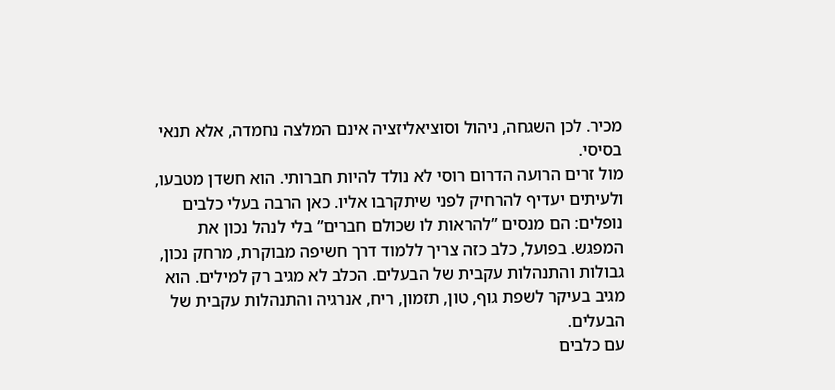מכיר. לכן השגחה, ניהול וסוציאליזציה אינם המלצה נחמדה, אלא תנאי בסיסי.
מול זרים הרועה הדרום רוסי לא נולד להיות חברותי. הוא חשדן מטבעו, ולעיתים יעדיף להרחיק לפני שיתקרבו אליו. כאן הרבה בעלי כלבים נופלים: הם מנסים ”להראות לו שכולם חברים” בלי לנהל נכון את המפגש. בפועל, כלב כזה צריך ללמוד דרך חשיפה מבוקרת, מרחק נכון, גבולות והתנהלות עקבית של הבעלים. הכלב לא מגיב רק למילים. הוא מגיב בעיקר לשפת גוף, טון, תזמון, ריח, אנרגיה והתנהלות עקבית של הבעלים.
עם כלבים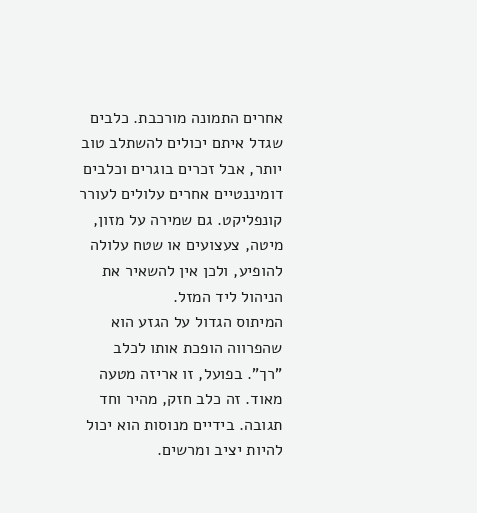אחרים התמונה מורכבת. כלבים שגדל איתם יכולים להשתלב טוב יותר, אבל זכרים בוגרים וכלבים דומיננטיים אחרים עלולים לעורר קונפליקט. גם שמירה על מזון, מיטה, צעצועים או שטח עלולה להופיע, ולכן אין להשאיר את הניהול ליד המזל.
המיתוס הגדול על הגזע הוא שהפרווה הופכת אותו לכלב ”רך”. בפועל, זו אריזה מטעה מאוד. זה כלב חזק, מהיר וחד תגובה. בידיים מנוסות הוא יכול להיות יציב ומרשים.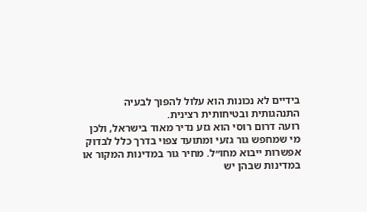בידיים לא נכונות הוא עלול להפוך לבעיה התנהגותית ובטיחותית רצינית.
רועה דרום רוסי הוא גזע נדיר מאוד בישראל, ולכן מי שמחפש גור גזעי ומתועד צפוי בדרך כלל לבדוק אפשרות ייבוא מחו״ל. מחיר גור במדינות המקור או במדינות שבהן יש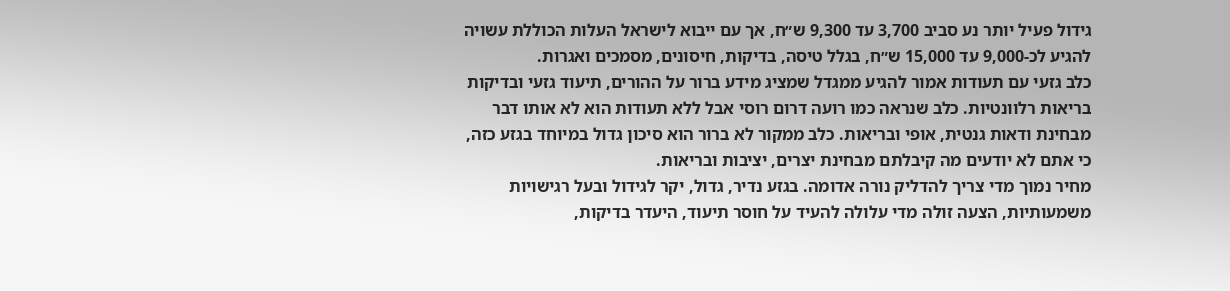גידול פעיל יותר נע סביב 3,700 עד 9,300 ש״ח, אך עם ייבוא לישראל העלות הכוללת עשויה להגיע לכ-9,000 עד 15,000 ש״ח, בגלל טיסה, בדיקות, חיסונים, מסמכים ואגרות.
כלב גזעי עם תעודות אמור להגיע ממגדל שמציג מידע ברור על ההורים, תיעוד גזעי ובדיקות בריאות רלוונטיות. כלב שנראה כמו רועה דרום רוסי אבל ללא תעודות הוא לא אותו דבר מבחינת ודאות גנטית, אופי ובריאות. כלב ממקור לא ברור הוא סיכון גדול במיוחד בגזע כזה, כי אתם לא יודעים מה קיבלתם מבחינת יצרים, יציבות ובריאות.
מחיר נמוך מדי צריך להדליק נורה אדומה. בגזע נדיר, גדול, יקר לגידול ובעל רגישויות משמעותיות, הצעה זולה מדי עלולה להעיד על חוסר תיעוד, היעדר בדיקות,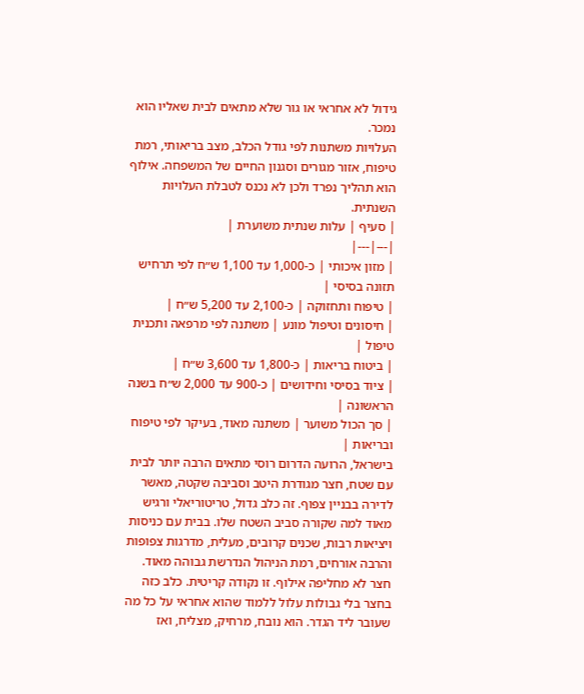גידול לא אחראי או גור שלא מתאים לבית שאליו הוא נמכר.
העלויות משתנות לפי גודל הכלב, מצב בריאותי, רמת טיפוח, אזור מגורים וסגנון החיים של המשפחה. אילוף הוא תהליך נפרד ולכן לא נכנס לטבלת העלויות השנתית.
| סעיף | עלות שנתית משוערת |
|---|---|
| מזון איכותי | כ-1,000 עד 1,100 ש״ח לפי תרחיש תזונה בסיסי |
| טיפוח ותחזוקה | כ-2,100 עד 5,200 ש״ח |
| חיסונים וטיפול מונע | משתנה לפי מרפאה ותכנית טיפול |
| ביטוח בריאות | כ-1,800 עד 3,600 ש״ח |
| ציוד בסיסי וחידושים | כ-900 עד 2,000 ש״ח בשנה הראשונה |
| סך הכול משוער | משתנה מאוד, בעיקר לפי טיפוח ובריאות |
בישראל, הרועה הדרום רוסי מתאים הרבה יותר לבית עם שטח, חצר מגודרת היטב וסביבה שקטה, מאשר לדירה בבניין צפוף. זה כלב גדול, טריטוריאלי ורגיש מאוד למה שקורה סביב השטח שלו. בבית עם כניסות ויציאות רבות, שכנים קרובים, מעלית, מדרגות צפופות והרבה אורחים, רמת הניהול הנדרשת גבוהה מאוד.
חצר לא מחליפה אילוף. זו נקודה קריטית. כלב כזה בחצר בלי גבולות עלול ללמוד שהוא אחראי על כל מה שעובר ליד הגדר. הוא נובח, מרחיק, מצליח, ואז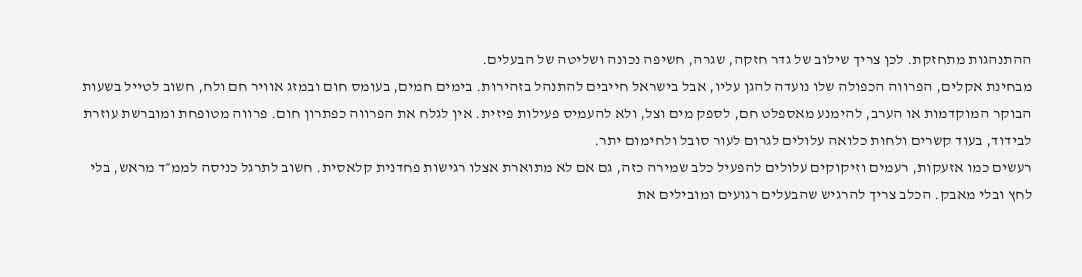ההתנהגות מתחזקת. לכן צריך שילוב של גדר חזקה, שגרה, חשיפה נכונה ושליטה של הבעלים.
מבחינת אקלים, הפרווה הכפולה שלו נועדה להגן עליו, אבל בישראל חייבים להתנהל בזהירות. בימים חמים, בעומס חום ובמזג אוויר חם ולח, חשוב לטייל בשעות הבוקר המוקדמות או הערב, להימנע מאספלט חם, לספק מים וצל, ולא להעמיס פעילות פיזית. אין לגלח את הפרווה כפתרון חום. פרווה מטופחת ומוברשת עוזרת לבידוד, בעוד קשרים ולחות כלואה עלולים לגרום לעור סובל ולחימום יתר.
רעשים כמו אזעקות, רעמים וזיקוקים עלולים להפעיל כלב שמירה כזה, גם אם לא מתוארת אצלו רגישות פחדנית קלאסית. חשוב לתרגל כניסה לממ״ד מראש, בלי לחץ ובלי מאבק. הכלב צריך להרגיש שהבעלים רגועים ומובילים את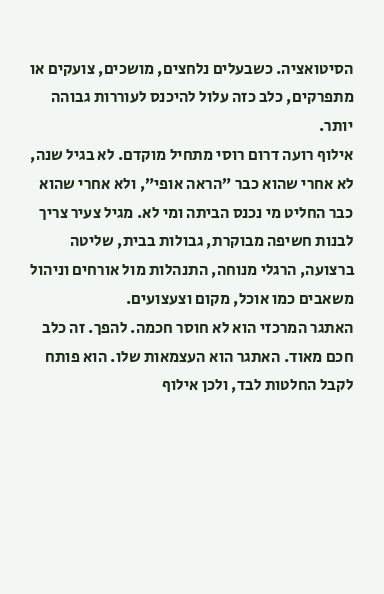הסיטואציה. כשבעלים נלחצים, מושכים, צועקים או מתפרקים, כלב כזה עלול להיכנס לעוררות גבוהה יותר.
אילוף רועה דרום רוסי מתחיל מוקדם. לא בגיל שנה, לא אחרי שהוא כבר ”הראה אופי”, ולא אחרי שהוא כבר החליט מי נכנס הביתה ומי לא. מגיל צעיר צריך לבנות חשיפה מבוקרת, גבולות בבית, שליטה ברצועה, הרגלי מנוחה, התנהלות מול אורחים וניהול משאבים כמו אוכל, מקום וצעצועים.
האתגר המרכזי הוא לא חוסר חכמה. להפך. זה כלב חכם מאוד. האתגר הוא העצמאות שלו. הוא פותח לקבל החלטות לבד, ולכן אילוף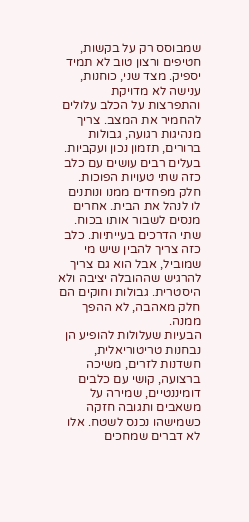שמבוסס רק על בקשות, חטיפים ורצון טוב לא תמיד יספיק. מצד שני, כוחנות, ענישה לא מדויקת והתפרצות על הכלב עלולים להחמיר את המצב. צריך מנהיגות רגועה, גבולות ברורים, תזמון נכון ועקביות.
בעלים רבים עושים עם כלב כזה שתי טעויות הפוכות. חלק מפחדים ממנו ונותנים לו לנהל את הבית. אחרים מנסים לשבור אותו בכוח. שתי הדרכים בעייתיות. כלב כזה צריך להבין שיש מי שמוביל, אבל הוא גם צריך להרגיש שההובלה יציבה ולא היסטרית. גבולות וחוקים הם חלק מאהבה, לא ההפך ממנה.
הבעיות שעלולות להופיע הן נבחנות טריטוריאלית, חשדנות לזרים, משיכה ברצועה, קושי עם כלבים דומיננטיים, שמירה על משאבים ותגובה חזקה כשמישהו נכנס לשטח. אלו לא דברים שמחכים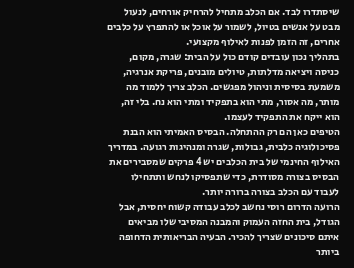שיסתדרו לבד. אם הכלב מתחיל להרחיק אורחים, לנעול מבט על אנשים בטיול, לשמור על אוכל או להתפרץ על כלבים אחרים, זה הזמן לפנות לאילוף מקצועי.
בתהליך נכון עובדים קודם כול על הבית: שגרה, מקום, כניסה ויציאה מדלתות, טיולים מובנים, פריקת אנרגיה, משמעת בסיסית וניהול מפגשים. הכלב צריך ללמוד מה מותר, מה אסור, מתי הוא בתפקיד ומתי הוא נח. בלי זה, הוא ייקח את התפקיד לעצמו.
הטיפים כאן הם רק ההתחלה. הבסיס האמיתי הוא הבנת פסיכולוגיה כלבית, גבולות, שגרה ומנהיגות רגועה. במדריך האילוף החינמי של בית הכלבים יש 4 פרקים שמסבירים את הבסיס בצורה מסודרת, כדי שתפסיקו לנחש ותתחילו לעבוד עם הכלב בצורה ברורה יותר.
הרועה הדרום רוסי נחשב לכלב עבודה קשוח יחסית, אבל הגודל, בית החזה העמוק והמבנה המסיבי שלו מביאים איתם סיכונים שצריך להכיר. הבעיה הבריאותית הדחופה ביותר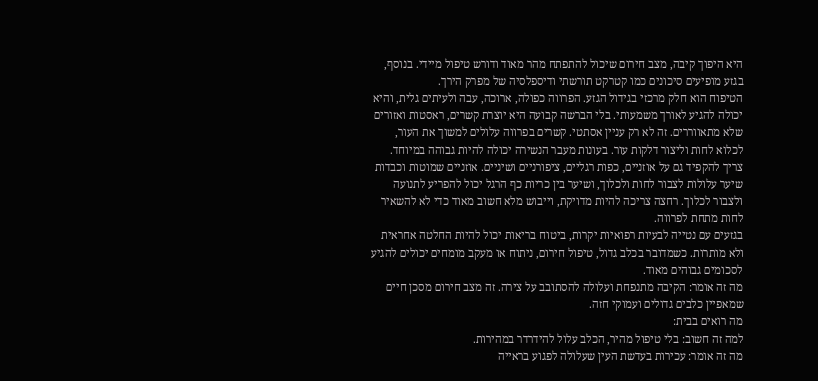היא היפוך קיבה, מצב חירום שיכול להתפתח מהר מאוד ודורש טיפול מיידי. בנוסף, בגזע מופיעים סיכונים כמו קטרקט תורשתי ודיספלסיה של מפרק הירך.
הטיפוח הוא חלק מרכזי בגידול הגזע. הפרווה כפולה, ארוכה, עבה ולעיתים גלית, והיא יכולה להגיע לאורך משמעותי. בלי הברשה קבועה היא יוצרת קשרים, ראסטות ואזורים שלא מתאווררים. זה לא רק עניין אסתטי. קשרים בפרווה עלולים למשוך את העור, לכלוא לחות וליצור דלקות עור. בעונות מעבר הנשירה יכולה להיות גבוהה במיוחד.
צריך להקפיד גם על אוזניים, כפות רגליים, ציפורניים ושיניים. אוזניים שמוטות וכבדות שיער עלולות לצבור לחות ולכלוך, ושיער בין כריות כף הרגל יכול להפריע לתנועה ולצבור לכלוך. רחצה צריכה להיות מדויקת, וייבוש מלא חשוב מאוד כדי לא להשאיר לחות מתחת לפרווה.
בגזעים עם נטייה לבעיות רפואיות יקרות, ביטוח בריאות יכול להיות החלטה אחראית ולא מותרות. כשמדובר בכלב גדול, טיפול חירום, ניתוח או מעקב מומחים יכולים להגיע לסכומים גבוהים מאוד.
מה זה אומר: הקיבה מתנפחת ועלולה להסתובב על צירה. זה מצב חירום מסכן חיים שמאפיין כלבים גדולים ועמוקי חזה.
מה רואים בבית:
למה זה חשוב: בלי טיפול מהיר, הכלב עלול להידרדר במהירות.
מה זה אומר: עכירות בעדשת העין שעלולה לפגוע בראייה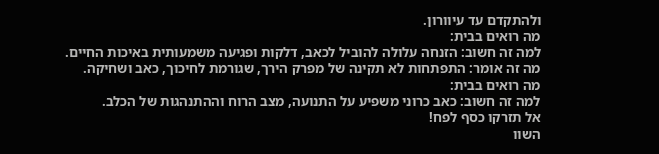ולהתקדם עד עיוורון.
מה רואים בבית:
למה זה חשוב: הזנחה עלולה להוביל לכאב, דלקות ופגיעה משמעותית באיכות החיים.
מה זה אומר: התפתחות לא תקינה של מפרק הירך, שגורמת לחיכוך, כאב ושחיקה.
מה רואים בבית:
למה זה חשוב: כאב כרוני משפיע על התנועה, מצב הרוח וההתנהגות של הכלב.
אל תזרקו כסף לפח!
השוו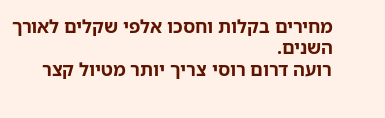מחירים בקלות וחסכו אלפי שקלים לאורך השנים.
רועה דרום רוסי צריך יותר מטיול קצר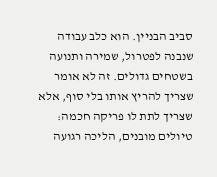סביב הבניין. הוא כלב עבודה שנבנה לפטרול, שמירה ותנועה בשטחים גדולים. זה לא אומר שצריך להריץ אותו בלי סוף, אלא שצריך לתת לו פריקה חכמה: טיולים מובנים, הליכה רגועה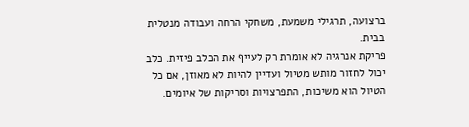ברצועה, תרגילי משמעת, משחקי הרחה ועבודה מנטלית בבית.
פריקת אנרגיה לא אומרת רק לעייף את הכלב פיזית. כלב יכול לחזור מותש מטיול ועדיין להיות לא מאוזן, אם כל הטיול הוא משיכות, התפרצויות וסריקות של איומים.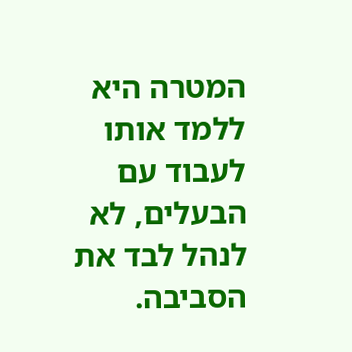המטרה היא ללמד אותו לעבוד עם הבעלים, לא לנהל לבד את הסביבה.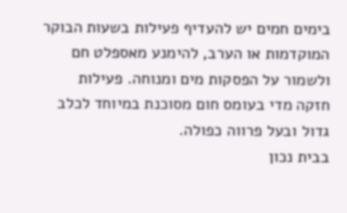בימים חמים יש להעדיף פעילות בשעות הבוקר המוקדמות או הערב, להימנע מאספלט חם ולשמור על הפסקות מים ומנוחה. פעילות חזקה מדי בעומס חום מסוכנת במיוחד לכלב גדול ובעל פרווה כפולה.
בבית נכון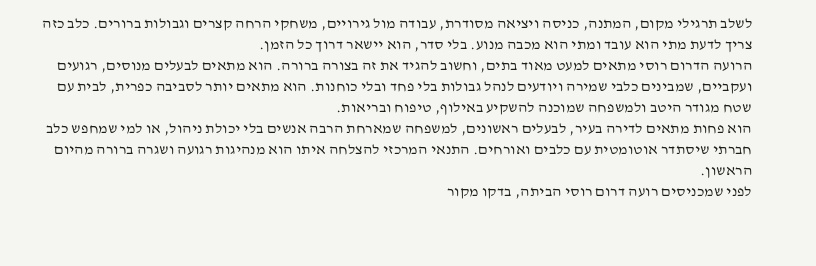לשלב תרגילי מקום, המתנה, כניסה ויציאה מסודרת, עבודה מול גירויים, משחקי הרחה קצרים וגבולות ברורים. כלב כזה צריך לדעת מתי הוא עובד ומתי הוא מכבה מנוע. בלי סדר, הוא יישאר דרוך כל הזמן.
הרועה הדרום רוסי מתאים למעט מאוד בתים, וחשוב להגיד את זה בצורה ברורה. הוא מתאים לבעלים מנוסים, רגועים ועקביים, שמבינים כלבי שמירה ויודעים לנהל גבולות בלי פחד ובלי כוחנות. הוא מתאים יותר לסביבה כפרית, לבית עם שטח מגודר היטב ולמשפחה שמוכנה להשקיע באילוף, טיפוח ובריאות.
הוא פחות מתאים לדירה בעיר, לבעלים ראשונים, למשפחה שמארחת הרבה אנשים בלי יכולת ניהול, או למי שמחפש כלב חברתי שיסתדר אוטומטית עם כלבים ואורחים. התנאי המרכזי להצלחה איתו הוא מנהיגות רגועה ושגרה ברורה מהיום הראשון.
לפני שמכניסים רועה דרום רוסי הביתה, בדקו מקור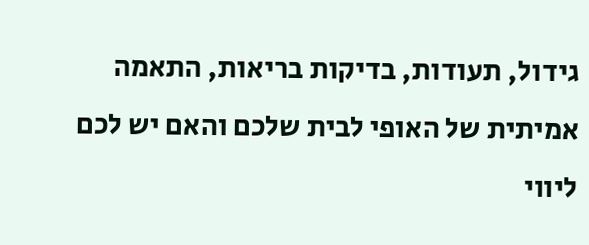גידול, תעודות, בדיקות בריאות, התאמה אמיתית של האופי לבית שלכם והאם יש לכם ליווי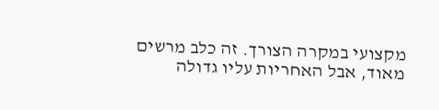מקצועי במקרה הצורך. זה כלב מרשים מאוד, אבל האחריות עליו גדולה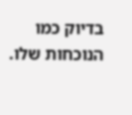בדיוק כמו הנוכחות שלו.